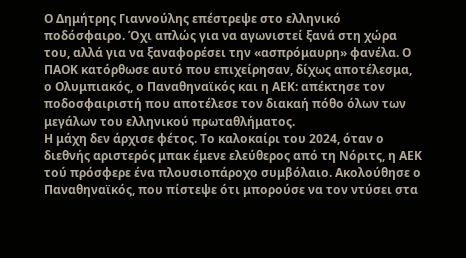Ο Δημήτρης Γιαννούλης επέστρεψε στο ελληνικό ποδόσφαιρο. Όχι απλώς για να αγωνιστεί ξανά στη χώρα του, αλλά για να ξαναφορέσει την «ασπρόμαυρη» φανέλα. Ο ΠΑΟΚ κατόρθωσε αυτό που επιχείρησαν, δίχως αποτέλεσμα, ο Ολυμπιακός, ο Παναθηναϊκός και η ΑΕΚ: απέκτησε τον ποδοσφαιριστή που αποτέλεσε τον διακαή πόθο όλων των μεγάλων του ελληνικού πρωταθλήματος.
Η μάχη δεν άρχισε φέτος. Το καλοκαίρι του 2024, όταν ο διεθνής αριστερός μπακ έμενε ελεύθερος από τη Νόριτς, η ΑΕΚ τού πρόσφερε ένα πλουσιοπάροχο συμβόλαιο. Ακολούθησε ο Παναθηναϊκός, που πίστεψε ότι μπορούσε να τον ντύσει στα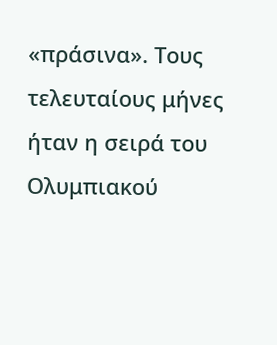«πράσινα». Τους τελευταίους μήνες ήταν η σειρά του Ολυμπιακού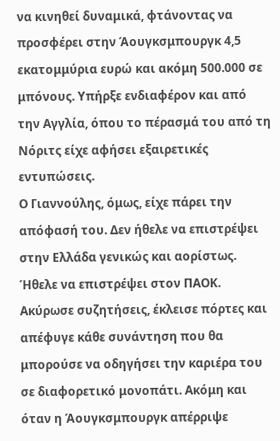να κινηθεί δυναμικά, φτάνοντας να προσφέρει στην Άουγκσμπουργκ 4,5 εκατομμύρια ευρώ και ακόμη 500.000 σε μπόνους. Υπήρξε ενδιαφέρον και από την Αγγλία, όπου το πέρασμά του από τη Νόριτς είχε αφήσει εξαιρετικές εντυπώσεις.
Ο Γιαννούλης, όμως, είχε πάρει την απόφασή του. Δεν ήθελε να επιστρέψει στην Ελλάδα γενικώς και αορίστως. Ήθελε να επιστρέψει στον ΠΑΟΚ. Ακύρωσε συζητήσεις, έκλεισε πόρτες και απέφυγε κάθε συνάντηση που θα μπορούσε να οδηγήσει την καριέρα του σε διαφορετικό μονοπάτι. Ακόμη και όταν η Άουγκσμπουργκ απέρριψε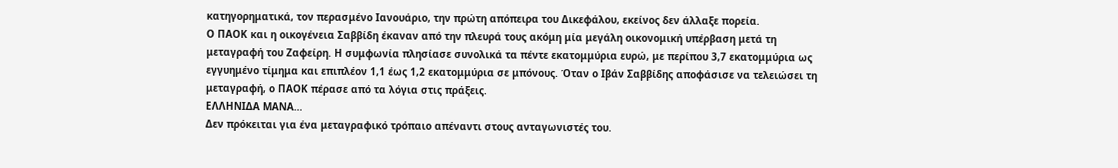κατηγορηματικά, τον περασμένο Ιανουάριο, την πρώτη απόπειρα του Δικεφάλου, εκείνος δεν άλλαξε πορεία.
Ο ΠΑΟΚ και η οικογένεια Σαββίδη έκαναν από την πλευρά τους ακόμη μία μεγάλη οικονομική υπέρβαση μετά τη μεταγραφή του Ζαφείρη. Η συμφωνία πλησίασε συνολικά τα πέντε εκατομμύρια ευρώ, με περίπου 3,7 εκατομμύρια ως εγγυημένο τίμημα και επιπλέον 1,1 έως 1,2 εκατομμύρια σε μπόνους. Όταν ο Ιβάν Σαββίδης αποφάσισε να τελειώσει τη μεταγραφή, ο ΠΑΟΚ πέρασε από τα λόγια στις πράξεις.
ΕΛΛΗΝΙΔΑ ΜΑΝΑ…
Δεν πρόκειται για ένα μεταγραφικό τρόπαιο απέναντι στους ανταγωνιστές του.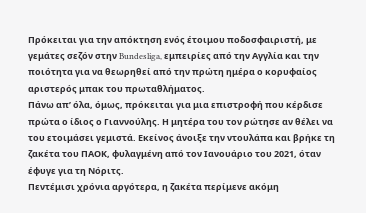Πρόκειται για την απόκτηση ενός έτοιμου ποδοσφαιριστή, με γεμάτες σεζόν στην Bundesliga, εμπειρίες από την Αγγλία και την ποιότητα για να θεωρηθεί από την πρώτη ημέρα ο κορυφαίος αριστερός μπακ του πρωταθλήματος.
Πάνω απ’ όλα, όμως, πρόκειται για μια επιστροφή που κέρδισε πρώτα ο ίδιος ο Γιαννούλης. Η μητέρα του τον ρώτησε αν θέλει να του ετοιμάσει γεμιστά. Εκείνος άνοιξε την ντουλάπα και βρήκε τη ζακέτα του ΠΑΟΚ, φυλαγμένη από τον Ιανουάριο του 2021, όταν έφυγε για τη Νόριτς.
Πεντέμισι χρόνια αργότερα, η ζακέτα περίμενε ακόμη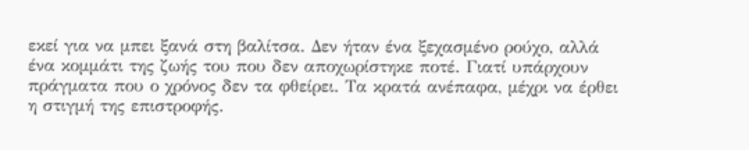εκεί για να μπει ξανά στη βαλίτσα. Δεν ήταν ένα ξεχασμένο ρούχο, αλλά ένα κομμάτι της ζωής του που δεν αποχωρίστηκε ποτέ. Γιατί υπάρχουν πράγματα που ο χρόνος δεν τα φθείρει. Τα κρατά ανέπαφα, μέχρι να έρθει η στιγμή της επιστροφής.